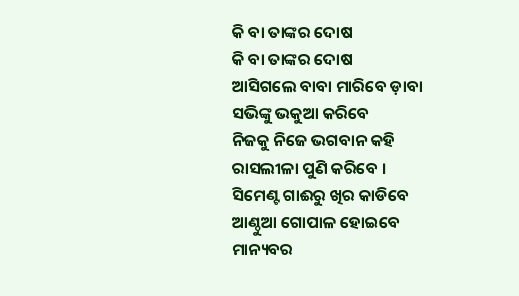କି ବା ତାଙ୍କର ଦୋଷ
କି ବା ତାଙ୍କର ଦୋଷ
ଆସିଗଲେ ବାବା ମାରିବେ ଡ଼ାବା
ସଭିଙ୍କୁ ଭକୁଆ କରିବେ
ନିଜକୁ ନିଜେ ଭଗବାନ କହି
ରାସଲୀଳା ପୁଣି କରିବେ ।
ସିମେଣ୍ଟ ଗାଈରୁ ଖିର କାଡିବେ
ଆଣ୍ଠୁଆ ଗୋପାଳ ହୋଇବେ
ମାନ୍ୟବର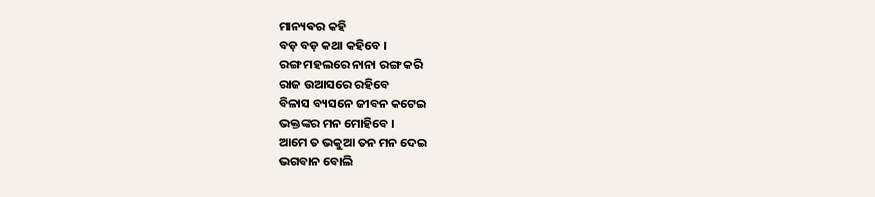ମାନ୍ୟଵର କହି
ବଡ଼ ବଡ଼ କଥା କହିବେ ।
ରଙ୍ଗ ମହଲରେ ନାନା ରଙ୍ଗ କରି
ରାଜ ଉଆସରେ ରହିବେ
ବିଳାସ ବ୍ୟସନେ ଜୀବନ କଟେଇ
ଭକ୍ତଙ୍କର ମନ ମୋହିବେ ।
ଆମେ ତ ଭକୁଆ ତନ ମନ ଦେଇ
ଭଗବାନ ବୋଲି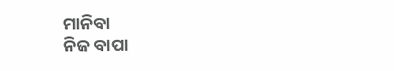ମାନିବା
ନିଜ ବାପା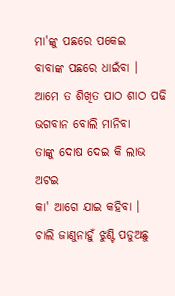ମା'ଙ୍କୁ ପଛରେ ପକେଇ
ବାବାଙ୍କ ପଛରେ ଧାଇଁବା ।
ଆମେ ତ ଶିଖିତ ପାଠ ଶାଠ ପଢି
ଭଗବାନ ବୋଲି ମାନିବା
ତାଙ୍କୁ ଦୋଷ ଦେଇ କି ଲାଭ ଅଟଇ
କା' ଆଗେ ଯାଇ କହିବା ।
ଚାଲି ଜାଣୁନାହୁଁ ଝୁଣ୍ଟି ପଡୁଅଛୁ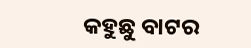କହୁଛୁ ବାଟର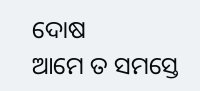ଦୋଷ
ଆମେ ତ ସମସ୍ତେ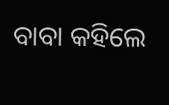ବାବା କହିଲେ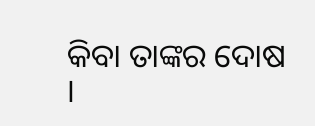କିବା ତାଙ୍କର ଦୋଷ ।